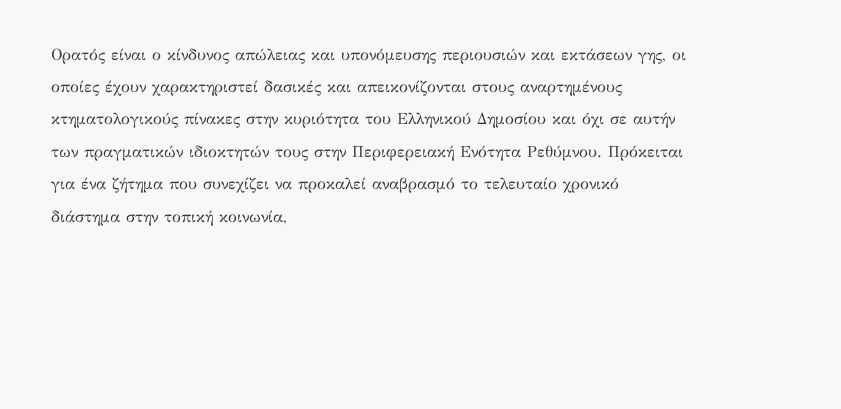Ορατός είναι ο κίνδυνος απώλειας και υπονόμευσης περιουσιών και εκτάσεων γης, οι οποίες έχουν χαρακτηριστεί δασικές και απεικονίζονται στους αναρτημένους κτηματολογικούς πίνακες στην κυριότητα του Ελληνικού Δημοσίου και όχι σε αυτήν των πραγματικών ιδιοκτητών τους στην Περιφερειακή Ενότητα Ρεθύμνου. Πρόκειται για ένα ζήτημα που συνεχίζει να προκαλεί αναβρασμό το τελευταίο χρονικό διάστημα στην τοπική κοινωνία,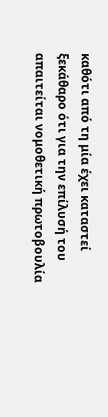καθότι από τη μία έχει καταστεί ξεκάθαρο ότι για την επίλυσή του απαιτείται νομοθετική πρωτοβουλία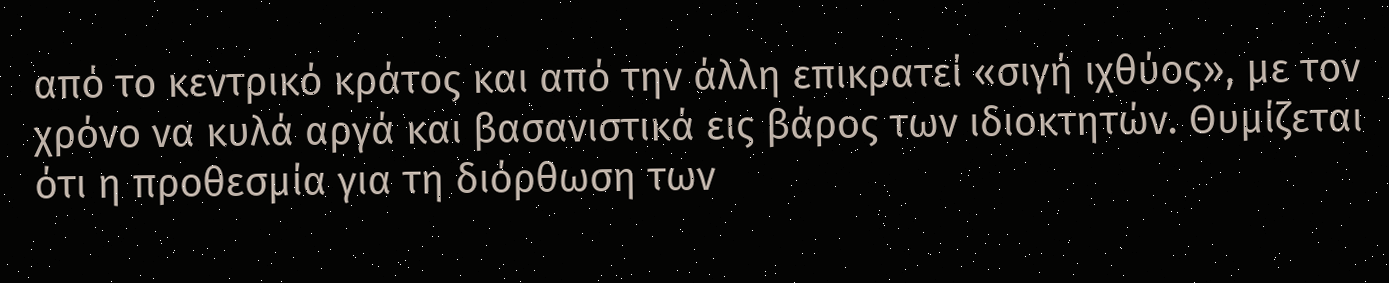από το κεντρικό κράτος και από την άλλη επικρατεί «σιγή ιχθύος», με τον χρόνο να κυλά αργά και βασανιστικά εις βάρος των ιδιοκτητών. Θυμίζεται ότι η προθεσμία για τη διόρθωση των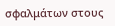σφαλμάτων στους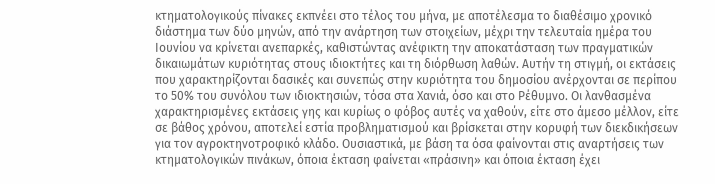κτηματολογικούς πίνακες εκπνέει στο τέλος του μήνα, με αποτέλεσμα το διαθέσιμο χρονικό διάστημα των δύο μηνών, από την ανάρτηση των στοιχείων, μέχρι την τελευταία ημέρα του Ιουνίου να κρίνεται ανεπαρκές, καθιστώντας ανέφικτη την αποκατάσταση των πραγματικών δικαιωμάτων κυριότητας στους ιδιοκτήτες και τη διόρθωση λαθών. Αυτήν τη στιγμή, οι εκτάσεις που χαρακτηρίζονται δασικές και συνεπώς στην κυριότητα του δημοσίου ανέρχονται σε περίπου το 50% του συνόλου των ιδιοκτησιών, τόσα στα Χανιά, όσο και στο Ρέθυμνο. Οι λανθασμένα χαρακτηρισμένες εκτάσεις γης και κυρίως ο φόβος αυτές να χαθούν, είτε στο άμεσο μέλλον, είτε σε βάθος χρόνου, αποτελεί εστία προβληματισμού και βρίσκεται στην κορυφή των διεκδικήσεων για τον αγροκτηνοτροφικό κλάδο. Ουσιαστικά, με βάση τα όσα φαίνονται στις αναρτήσεις των κτηματολογικών πινάκων, όποια έκταση φαίνεται «πράσινη» και όποια έκταση έχει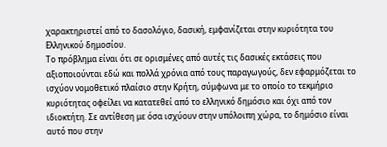χαρακτηριστεί από το δασολόγιο, δασική, εμφανίζεται στην κυριότητα του Ελληνικού δημοσίου.
Το πρόβλημα είναι ότι σε ορισμένες από αυτές τις δασικές εκτάσεις που αξιοποιούνται εδώ και πολλά χρόνια από τους παραγωγούς, δεν εφαρμόζεται το ισχύον νομοθετικό πλαίσιο στην Κρήτη, σύμφωνα με το οποίο το τεκμήριο κυριότητας οφείλει να κατατεθεί από το ελληνικό δημόσιο και όχι από τον ιδιοκτήτη. Σε αντίθεση με όσα ισχύουν στην υπόλοιπη χώρα, το δημόσιο είναι αυτό που στην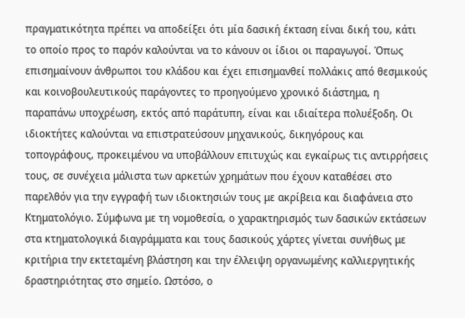πραγματικότητα πρέπει να αποδείξει ότι μία δασική έκταση είναι δική του, κάτι το οποίο προς το παρόν καλούνται να το κάνουν οι ίδιοι οι παραγωγοί. Όπως επισημαίνουν άνθρωποι του κλάδου και έχει επισημανθεί πολλάκις από θεσμικούς και κοινοβουλευτικούς παράγοντες το προηγούμενο χρονικό διάστημα, η παραπάνω υποχρέωση, εκτός από παράτυπη, είναι και ιδιαίτερα πολυέξοδη. Οι ιδιοκτήτες καλούνται να επιστρατεύσουν μηχανικούς, δικηγόρους και τοπογράφους, προκειμένου να υποβάλλουν επιτυχώς και εγκαίρως τις αντιρρήσεις τους, σε συνέχεια μάλιστα των αρκετών χρημάτων που έχουν καταθέσει στο παρελθόν για την εγγραφή των ιδιοκτησιών τους με ακρίβεια και διαφάνεια στο Κτηματολόγιο. Σύμφωνα με τη νομοθεσία, ο χαρακτηρισμός των δασικών εκτάσεων στα κτηματολογικά διαγράμματα και τους δασικούς χάρτες γίνεται συνήθως με κριτήρια την εκτεταμένη βλάστηση και την έλλειψη οργανωμένης καλλιεργητικής δραστηριότητας στο σημείο. Ωστόσο, ο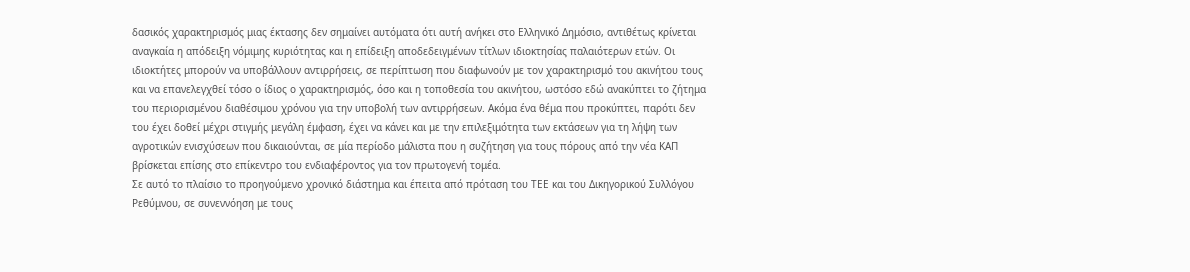δασικός χαρακτηρισμός μιας έκτασης δεν σημαίνει αυτόματα ότι αυτή ανήκει στο Ελληνικό Δημόσιο, αντιθέτως κρίνεται αναγκαία η απόδειξη νόμιμης κυριότητας και η επίδειξη αποδεδειγμένων τίτλων ιδιοκτησίας παλαιότερων ετών. Οι ιδιοκτήτες μπορούν να υποβάλλουν αντιρρήσεις, σε περίπτωση που διαφωνούν με τον χαρακτηρισμό του ακινήτου τους και να επανελεγχθεί τόσο ο ίδιος ο χαρακτηρισμός, όσο και η τοποθεσία του ακινήτου, ωστόσο εδώ ανακύπτει το ζήτημα του περιορισμένου διαθέσιμου χρόνου για την υποβολή των αντιρρήσεων. Ακόμα ένα θέμα που προκύπτει, παρότι δεν του έχει δοθεί μέχρι στιγμής μεγάλη έμφαση, έχει να κάνει και με την επιλεξιμότητα των εκτάσεων για τη λήψη των αγροτικών ενισχύσεων που δικαιούνται, σε μία περίοδο μάλιστα που η συζήτηση για τους πόρους από την νέα ΚΑΠ βρίσκεται επίσης στο επίκεντρο του ενδιαφέροντος για τον πρωτογενή τομέα.
Σε αυτό το πλαίσιο το προηγούμενο χρονικό διάστημα και έπειτα από πρόταση του ΤΕΕ και του Δικηγορικού Συλλόγου Ρεθύμνου, σε συνεννόηση με τους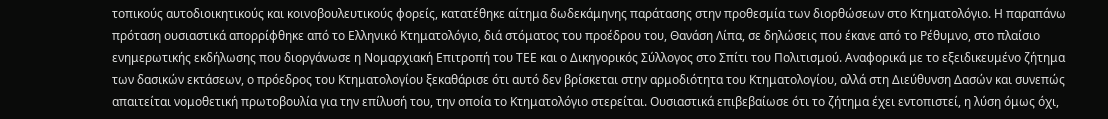τοπικούς αυτοδιοικητικούς και κοινοβουλευτικούς φορείς, κατατέθηκε αίτημα δωδεκάμηνης παράτασης στην προθεσμία των διορθώσεων στο Κτηματολόγιο. Η παραπάνω πρόταση ουσιαστικά απορρίφθηκε από το Ελληνικό Κτηματολόγιο, διά στόματος του προέδρου του, Θανάση Λίπα, σε δηλώσεις που έκανε από το Ρέθυμνο, στο πλαίσιο ενημερωτικής εκδήλωσης που διοργάνωσε η Νομαρχιακή Επιτροπή του ΤΕΕ και ο Δικηγορικός Σύλλογος στο Σπίτι του Πολιτισμού. Αναφορικά με το εξειδικευμένο ζήτημα των δασικών εκτάσεων, ο πρόεδρος του Κτηματολογίου ξεκαθάρισε ότι αυτό δεν βρίσκεται στην αρμοδιότητα του Κτηματολογίου, αλλά στη Διεύθυνση Δασών και συνεπώς απαιτείται νομοθετική πρωτοβουλία για την επίλυσή του, την οποία το Κτηματολόγιο στερείται. Ουσιαστικά επιβεβαίωσε ότι το ζήτημα έχει εντοπιστεί, η λύση όμως όχι,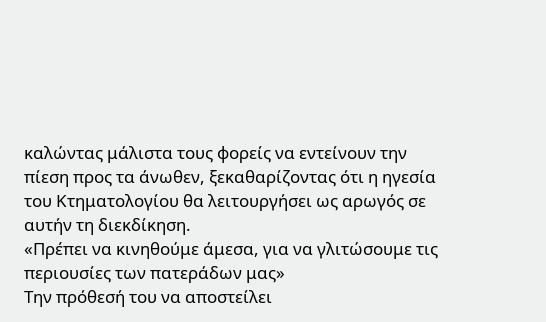καλώντας μάλιστα τους φορείς να εντείνουν την πίεση προς τα άνωθεν, ξεκαθαρίζοντας ότι η ηγεσία του Κτηματολογίου θα λειτουργήσει ως αρωγός σε αυτήν τη διεκδίκηση.
«Πρέπει να κινηθούμε άμεσα, για να γλιτώσουμε τις περιουσίες των πατεράδων μας»
Την πρόθεσή του να αποστείλει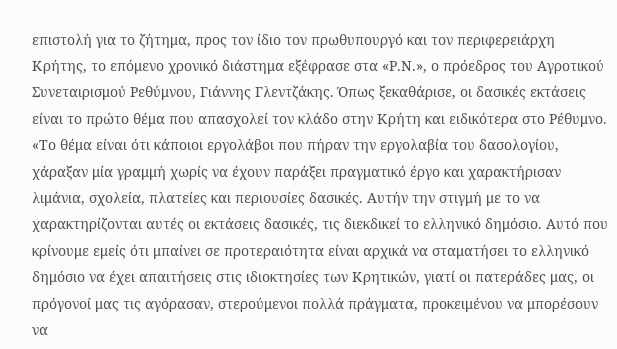επιστολή για το ζήτημα, προς τον ίδιο τον πρωθυπουργό και τον περιφερειάρχη Κρήτης, το επόμενο χρονικό διάστημα εξέφρασε στα «Ρ.Ν.», ο πρόεδρος του Αγροτικού Συνεταιρισμού Ρεθύμνου, Γιάννης Γλεντζάκης. Όπως ξεκαθάρισε, οι δασικές εκτάσεις είναι το πρώτο θέμα που απασχολεί τον κλάδο στην Κρήτη και ειδικότερα στο Ρέθυμνο. «Το θέμα είναι ότι κάποιοι εργολάβοι που πήραν την εργολαβία του δασολογίου, χάραξαν μία γραμμή χωρίς να έχουν παράξει πραγματικό έργο και χαρακτήρισαν λιμάνια, σχολεία, πλατείες και περιουσίες δασικές. Αυτήν την στιγμή με το να χαρακτηρίζονται αυτές οι εκτάσεις δασικές, τις διεκδικεί το ελληνικό δημόσιο. Αυτό που κρίνουμε εμείς ότι μπαίνει σε προτεραιότητα είναι αρχικά να σταματήσει το ελληνικό δημόσιο να έχει απαιτήσεις στις ιδιοκτησίες των Κρητικών, γιατί οι πατεράδες μας, οι πρόγονοί μας τις αγόρασαν, στερούμενοι πολλά πράγματα, προκειμένου να μπορέσουν να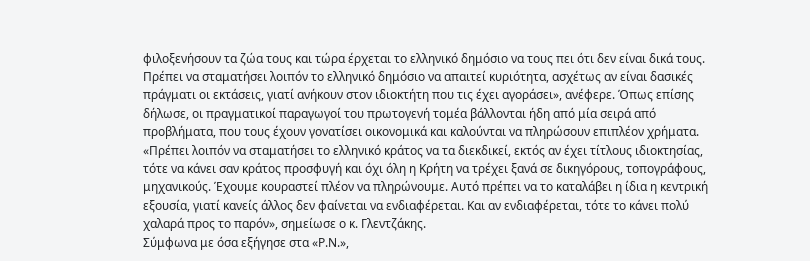φιλοξενήσουν τα ζώα τους και τώρα έρχεται το ελληνικό δημόσιο να τους πει ότι δεν είναι δικά τους. Πρέπει να σταματήσει λοιπόν το ελληνικό δημόσιο να απαιτεί κυριότητα, ασχέτως αν είναι δασικές πράγματι οι εκτάσεις, γιατί ανήκουν στον ιδιοκτήτη που τις έχει αγοράσει», ανέφερε. Όπως επίσης δήλωσε, οι πραγματικοί παραγωγοί του πρωτογενή τομέα βάλλονται ήδη από μία σειρά από προβλήματα, που τους έχουν γονατίσει οικονομικά και καλούνται να πληρώσουν επιπλέον χρήματα. «Πρέπει λοιπόν να σταματήσει το ελληνικό κράτος να τα διεκδικεί, εκτός αν έχει τίτλους ιδιοκτησίας, τότε να κάνει σαν κράτος προσφυγή και όχι όλη η Κρήτη να τρέχει ξανά σε δικηγόρους, τοπογράφους, μηχανικούς. Έχουμε κουραστεί πλέον να πληρώνουμε. Αυτό πρέπει να το καταλάβει η ίδια η κεντρική εξουσία, γιατί κανείς άλλος δεν φαίνεται να ενδιαφέρεται. Και αν ενδιαφέρεται, τότε το κάνει πολύ χαλαρά προς το παρόν», σημείωσε ο κ. Γλεντζάκης.
Σύμφωνα με όσα εξήγησε στα «Ρ.Ν.»,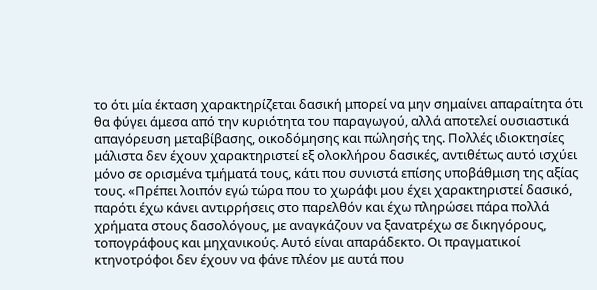το ότι μία έκταση χαρακτηρίζεται δασική μπορεί να μην σημαίνει απαραίτητα ότι θα φύγει άμεσα από την κυριότητα του παραγωγού, αλλά αποτελεί ουσιαστικά απαγόρευση μεταβίβασης, οικοδόμησης και πώλησής της. Πολλές ιδιοκτησίες μάλιστα δεν έχουν χαρακτηριστεί εξ ολοκλήρου δασικές, αντιθέτως αυτό ισχύει μόνο σε ορισμένα τμήματά τους, κάτι που συνιστά επίσης υποβάθμιση της αξίας τους. «Πρέπει λοιπόν εγώ τώρα που το χωράφι μου έχει χαρακτηριστεί δασικό, παρότι έχω κάνει αντιρρήσεις στο παρελθόν και έχω πληρώσει πάρα πολλά χρήματα στους δασολόγους, με αναγκάζουν να ξανατρέχω σε δικηγόρους, τοπογράφους και μηχανικούς. Αυτό είναι απαράδεκτο. Οι πραγματικοί κτηνοτρόφοι δεν έχουν να φάνε πλέον με αυτά που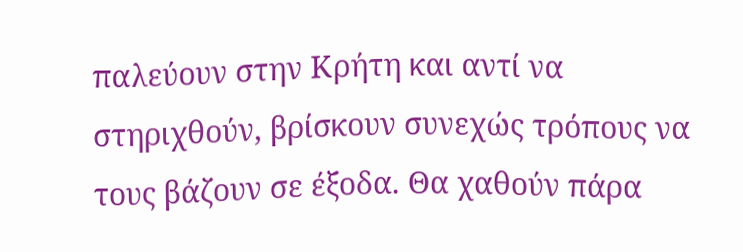παλεύουν στην Κρήτη και αντί να στηριχθούν, βρίσκουν συνεχώς τρόπους να τους βάζουν σε έξοδα. Θα χαθούν πάρα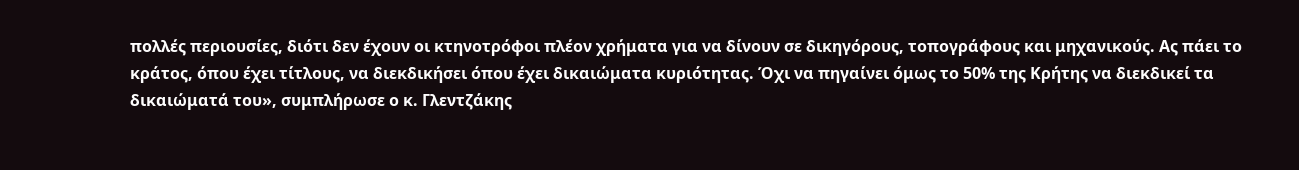πολλές περιουσίες, διότι δεν έχουν οι κτηνοτρόφοι πλέον χρήματα για να δίνουν σε δικηγόρους, τοπογράφους και μηχανικούς. Ας πάει το κράτος, όπου έχει τίτλους, να διεκδικήσει όπου έχει δικαιώματα κυριότητας. Όχι να πηγαίνει όμως το 50% της Κρήτης να διεκδικεί τα δικαιώματά του», συμπλήρωσε ο κ. Γλεντζάκης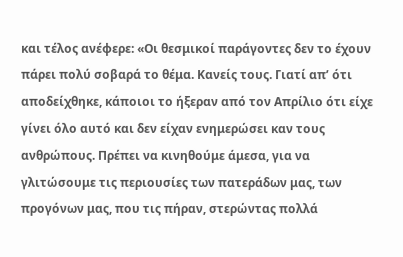και τέλος ανέφερε: «Οι θεσμικοί παράγοντες δεν το έχουν πάρει πολύ σοβαρά το θέμα. Κανείς τους. Γιατί απ’ ότι αποδείχθηκε, κάποιοι το ήξεραν από τον Απρίλιο ότι είχε γίνει όλο αυτό και δεν είχαν ενημερώσει καν τους ανθρώπους. Πρέπει να κινηθούμε άμεσα, για να γλιτώσουμε τις περιουσίες των πατεράδων μας, των προγόνων μας, που τις πήραν, στερώντας πολλά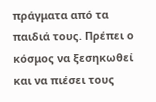πράγματα από τα παιδιά τους. Πρέπει ο κόσμος να ξεσηκωθεί και να πιέσει τους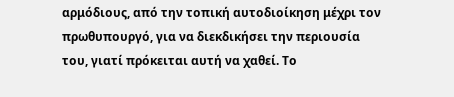αρμόδιους, από την τοπική αυτοδιοίκηση μέχρι τον πρωθυπουργό, για να διεκδικήσει την περιουσία του, γιατί πρόκειται αυτή να χαθεί. Το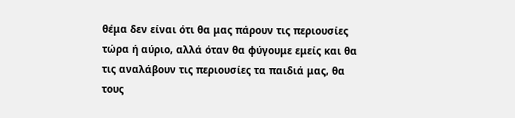θέμα δεν είναι ότι θα μας πάρουν τις περιουσίες τώρα ή αύριο, αλλά όταν θα φύγουμε εμείς και θα τις αναλάβουν τις περιουσίες τα παιδιά μας, θα τους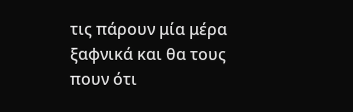τις πάρουν μία μέρα ξαφνικά και θα τους πουν ότι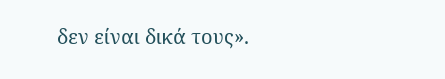δεν είναι δικά τους».